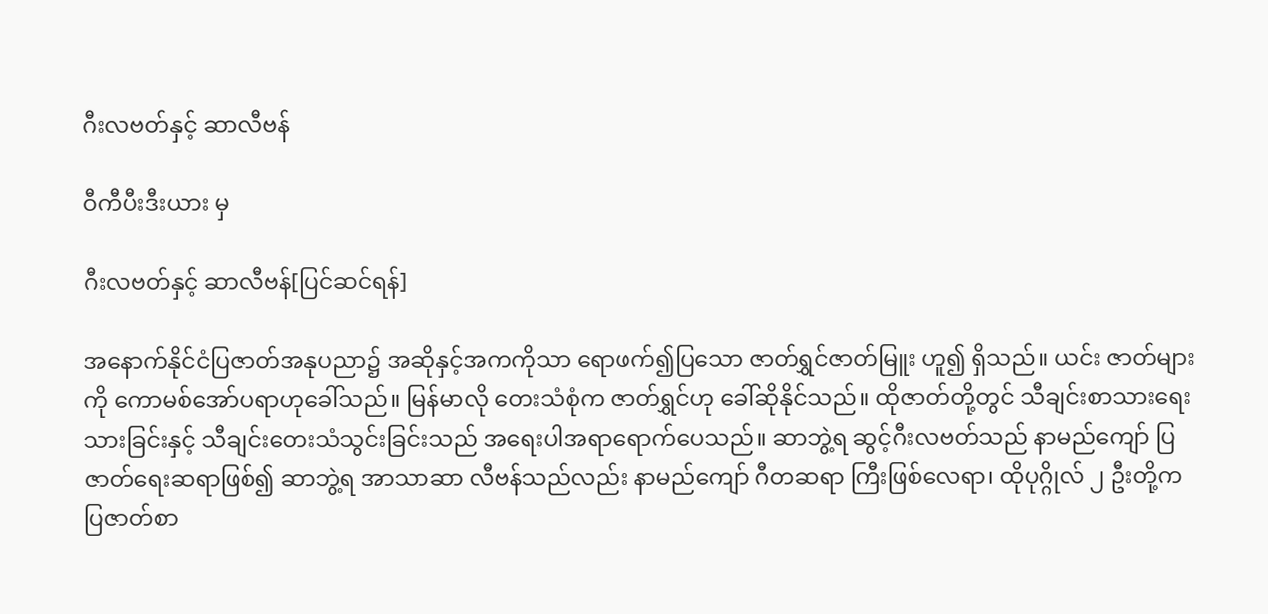ဂီးလဗတ်နှင့် ဆာလီဗန်

ဝီကီပီးဒီးယား မှ

ဂီးလဗတ်နှင့် ဆာလီဗန်[ပြင်ဆင်ရန်]

အနောက်နိုင်ငံပြဇာတ်အနုပညာ၌ အဆိုနှင့်အကကိုသာ ရောဖက်၍ပြသော ဇာတ်ရွှင်ဇာတ်မြူး ဟူ၍ ရှိသည်။ ယင်း ဇာတ်များကို ကောမစ်အော်ပရာဟုခေါ်သည်။ မြန်မာလို တေးသံစုံက ဇာတ်ရွှင်ဟု ခေါ်ဆိုနိုင်သည်။ ထိုဇာတ်တို့တွင် သီချင်းစာသားရေးသားခြင်းနှင့် သီချင်းတေးသံသွင်းခြင်းသည် အရေးပါအရာရောက်ပေသည်။ ဆာဘွဲ့ရ ဆွင့်ဂီးလဗတ်သည် နာမည်ကျော် ပြဇာတ်ရေးဆရာဖြစ်၍ ဆာဘွဲ့ရ အာသာဆာ လီဗန်သည်လည်း နာမည်ကျော် ဂီတဆရာ ကြီးဖြစ်လေရာ၊ ထိုပုဂ္ဂိုလ် ၂ ဦးတို့က ပြဇာတ်စာ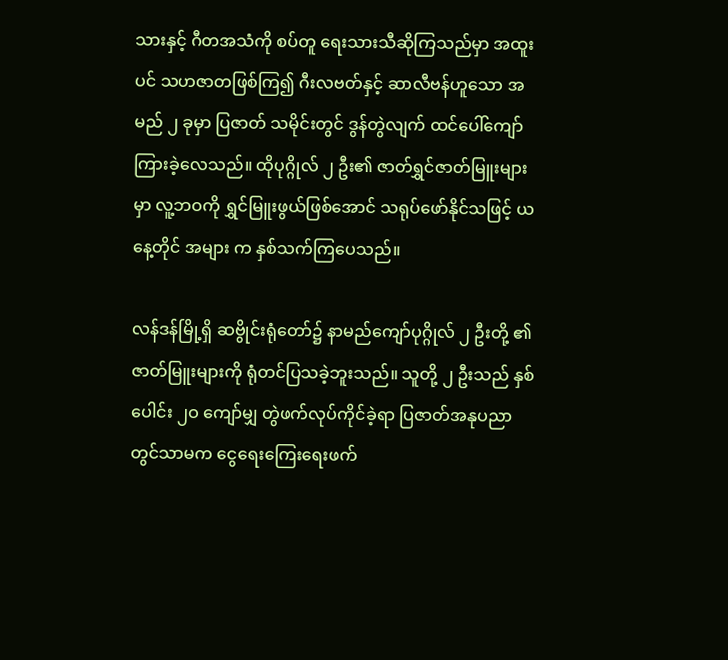သားနှင့် ဂီတအသံကို စပ်တူ ရေးသားသီဆိုကြသည်မှာ အထူးပင် သဟဇာတဖြစ်ကြ၍ ဂီးလဗတ်နှင့် ဆာလီဗန်ဟူသော အမည် ၂ ခုမှာ ပြဇာတ် သမိုင်းတွင် ဒွန်တွဲလျက် ထင်ပေါ်ကျော်ကြားခဲ့လေသည်။ ထိုပုဂ္ဂိုလ် ၂ ဦး၏ ဇာတ်ရွှင်ဇာတ်မြူးများမှာ လူ့ဘဝကို ရွှင်မြူးဖွယ်ဖြစ်အောင် သရုပ်ဖော်နိုင်သဖြင့် ယနေ့တိုင် အများ က နှစ်သက်ကြပေသည်။

လန်ဒန်မြို့ရှိ ဆဗွိုင်းရုံတော်၌ နာမည်ကျော်ပုဂ္ဂိုလ် ၂ ဦးတို့ ၏ ဇာတ်မြူးများကို ရုံတင်ပြသခဲ့ဘူးသည်။ သူတို့ ၂ ဦးသည် နှစ်ပေါင်း ၂ဝ ကျော်မျှ တွဲဖက်လုပ်ကိုင်ခဲ့ရာ ပြဇာတ်အနုပညာ တွင်သာမက ငွေရေးကြေးရေးဖက်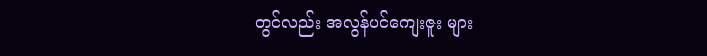တွင်လည်း အလွန်ပင်ကျေးဇူး များ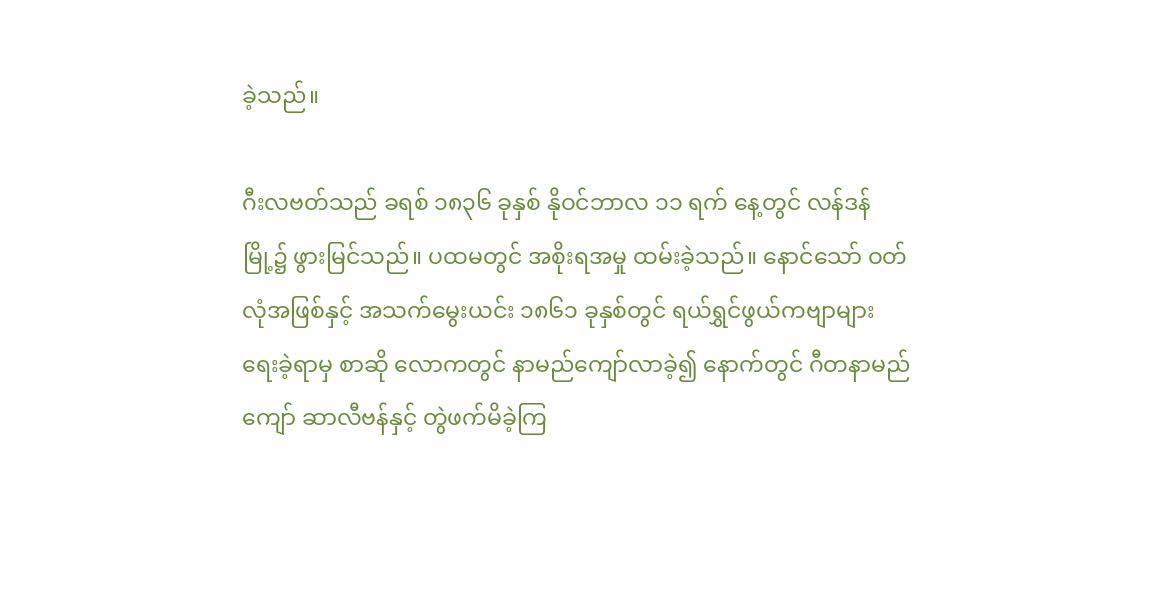ခဲ့သည်။

ဂီးလဗတ်သည် ခရစ် ၁၈၃၆ ခုနှစ် နိုဝင်ဘာလ ၁၁ ရက် နေ့တွင် လန်ဒန်မြို့၌ ဖွားမြင်သည်။ ပထမတွင် အစိုးရအမှု ထမ်းခဲ့သည်။ နောင်သော် ဝတ်လုံအဖြစ်နှင့် အသက်မွေးယင်း ၁၈၆၁ ခုနှစ်တွင် ရယ်ရွှင်ဖွယ်ကဗျာများ ရေးခဲ့ရာမှ စာဆို လောကတွင် နာမည်ကျော်လာခဲ့၍ နောက်တွင် ဂီတနာမည် ကျော် ဆာလီဗန်နှင့် တွဲဖက်မိခဲ့ကြ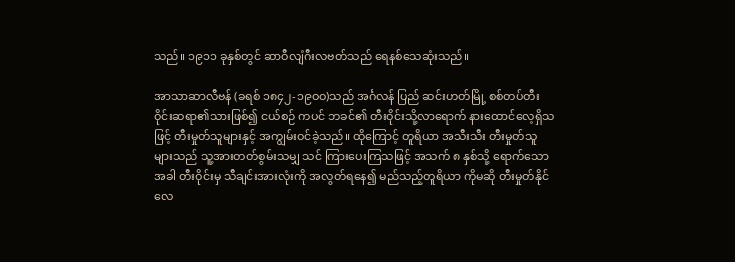သည်။ ၁၉၁၁ ခုနှစ်တွင် ဆာဝီလျံဂီးလဗတ်သည် ရေနစ်သေဆုံးသည်။

အာသာဆာလီဗန် (ခရစ် ၁၈၄၂-၁၉ဝဝ)သည် အင်္ဂလန် ပြည် ဆင်းဟတ်မြို့ စစ်တပ်တီးဝိုင်းဆရာ၏သားဖြစ်၍ ငယ်စဉ် ကပင် ဘခင်၏ တီးဝိုင်းသို့လာရောက် နားထောင်လေ့ရှိသဖြင့် တီးမှုတ်သူများနှင့် အကျွမ်းဝင်ခဲ့သည်။ ထိုကြောင့် တူရိယာ အသီးသီး တီးမှုတ်သူများသည် သူ့အားတတ်စွမ်းသမျှ သင် ကြားပေးကြသဖြင့် အသက် ၈ နှစ်သို့ ရောက်သောအခါ တီးဝိုင်းမှ သီချင်းအားလုံးကို အလွတ်ရနေ၍ မည်သည့်တူရိယာ ကိုမဆို တီးမှုတ်နိုင်လေ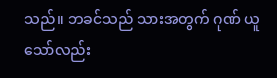သည်။ ဘခင်သည် သားအတွက် ဂုဏ် ယူသော်လည်း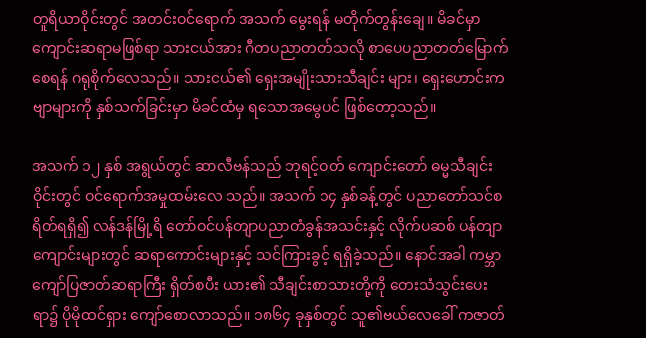တူရိယာဝိုင်းတွင် အတင်းဝင်ရောက် အသက် မွေးရန် မတိုက်တွန်းချေ။ မိခင်မှာ ကျောင်းဆရာမဖြစ်ရာ သားငယ်အား ဂီတပညာတတ်သလို စာပေပညာတတ်မြောက် စေရန် ဂရုစိုက်လေသည်။ သားငယ်၏ ရှေးအမျိုးသားသီချင်း များ၊ ရှေးဟောင်းကဗျာများကို နှစ်သက်ခြင်းမှာ မိခင်ထံမှ ရသောအမွေပင် ဖြစ်တော့သည်။

အသက် ၁၂ နှစ် အရွယ်တွင် ဆာလီဗန်သည် ဘုရင့်ဝတ် ကျောင်းတော် ဓမ္မသီချင်းဝိုင်းတွင် ဝင်ရောက်အမှုထမ်းလေ သည်။ အသက် ၁၄ နှစ်ခန့်တွင် ပညာတော်သင်စရိတ်ရရှိ၍ လန်ဒန်မြို့ရိ တော်ဝင်ပန်တျာပညာတံခွန်အသင်းနှင့် လိုက်ပဆစ် ပန်တျာကျောင်းများတွင် ဆရာကောင်းများနှင့် သင်ကြားခွင့် ရရှိခဲ့သည်။ နောင်အခါ ကမ္ဘာကျော်ပြဇာတ်ဆရာကြီး ရှိတ်စပီး ယား၏ သီချင်းစာသားတို့ကို တေးသံသွင်းပေးရာ၌ ပိုမိုထင်ရှား ကျော်စောလာသည်။ ၁၈၆၄ ခုနှစ်တွင် သူ၏ဗယ်လေခေါ် ကဇာတ်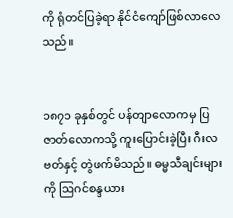ကို ရုံတင်ပြခဲ့ရာ နိုင်ငံကျော်ဖြစ်လာလေသည်။


၁၈၇၁ ခုနှစ်တွင် ပန်တျာလောကမှ ပြဇာတ်လောကသို့ ကူးပြောင်းခဲ့ပြီး ဂီးလဗတ်နှင့် တွဲဖက်မိသည်။ ဓမ္မသီချင်းများကို ဩဂင်စန္ဒယား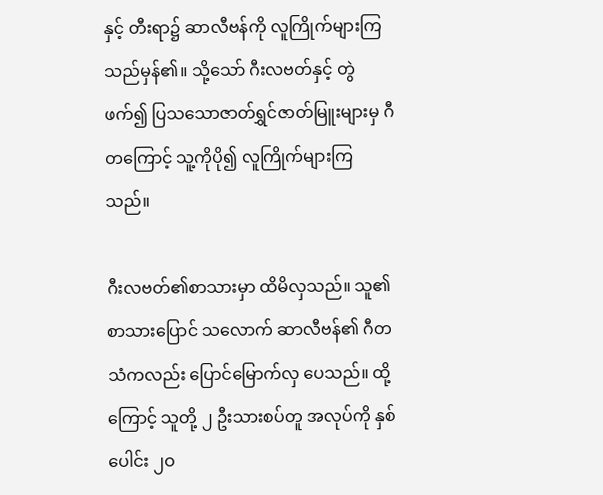နှင့် တီးရာ၌ ဆာလီဗန်ကို လူကြိုက်များကြသည်မှန်၏။ သို့သော် ဂီးလဗတ်နှင့် တွဲဖက်၍ ပြသသောဇာတ်ရွှင်ဇာတ်မြူးများမှ ဂီတကြောင့် သူ့ကိုပို၍ လူကြိုက်များကြသည်။

ဂီးလဗတ်၏စာသားမှာ ထိမိလှသည်။ သူ၏ စာသားပြောင် သလောက် ဆာလီဗန်၏ ဂီတသံကလည်း ပြောင်မြောက်လှ ပေသည်။ ထို့ကြောင့် သူတို့ ၂ ဦးသားစပ်တူ အလုပ်ကို နှစ်ပေါင်း ၂ဝ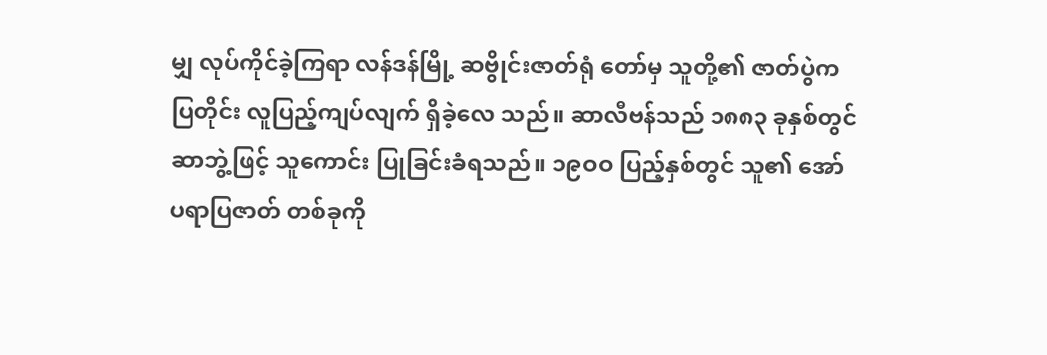မျှ လုပ်ကိုင်ခဲ့ကြရာ လန်ဒန်မြို့ ဆဗွိုင်းဇာတ်ရုံ တော်မှ သူတို့၏ ဇာတ်ပွဲကပြတိုင်း လူပြည့်ကျပ်လျက် ရှိခဲ့လေ သည်။ ဆာလီဗန်သည် ၁၈၈၃ ခုနှစ်တွင် ဆာဘွဲ့ဖြင့် သူကောင်း ပြုခြင်းခံရသည်။ ၁၉ဝဝ ပြည့်နှစ်တွင် သူ၏ အော်ပရာပြဇာတ် တစ်ခုကို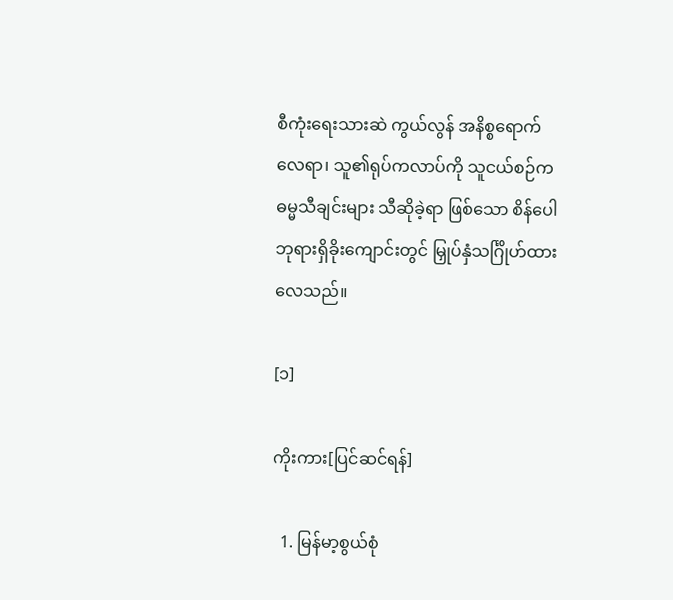စီကုံးရေးသားဆဲ ကွယ်လွန် အနိစ္စရောက်လေရာ၊ သူ၏ရုပ်ကလာပ်ကို သူငယ်စဉ်က ဓမ္မသီချင်းများ သီဆိုခဲ့ရာ ဖြစ်သော စိန်ပေါဘုရားရှိခိုးကျောင်းတွင် မြှုပ်နှံသင်္ဂြိုဟ်ထား လေသည်။

[၁]

ကိုးကား[ပြင်ဆင်ရန်]

  1. မြန်မာ့စွယ်စုံ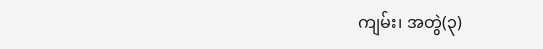ကျမ်း၊ အတွဲ(၃)